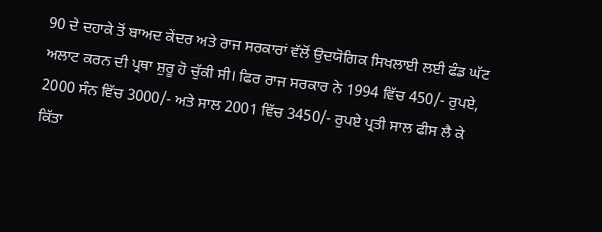90 ਦੇ ਦਹਾਕੇ ਤੋਂ ਬਾਅਦ ਕੇਂਦਰ ਅਤੇ ਰਾਜ ਸਰਕਾਰਾਂ ਵੱਲੋਂ ਉਦਯੋਗਿਕ ਸਿਖਲਾਈ ਲਈ ਫੰਡ ਘੱਟ ਅਲਾਟ ਕਰਨ ਦੀ ਪ੍ਰਥਾ ਸ਼ੁਰੂ ਹੋ ਚੁੱਕੀ ਸੀ। ਫਿਰ ਰਾਜ ਸਰਕਾਰ ਨੇ 1994 ਵਿੱਚ 450/- ਰੁਪਏ, 2000 ਸੰਨ ਵਿੱਚ 3000/- ਅਤੇ ਸਾਲ 2001 ਵਿੱਚ 3450/- ਰੁਪਏ ਪ੍ਰਤੀ ਸਾਲ ਫੀਸ ਲੈ ਕੇ ਕਿੱਤਾ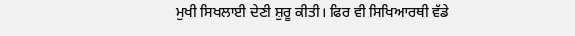ਮੁਖੀ ਸਿਖਲਾਈ ਦੇਣੀ ਸ਼ੁਰੂ ਕੀਤੀ। ਫਿਰ ਵੀ ਸਿਖਿਆਰਥੀ ਵੱਡੇ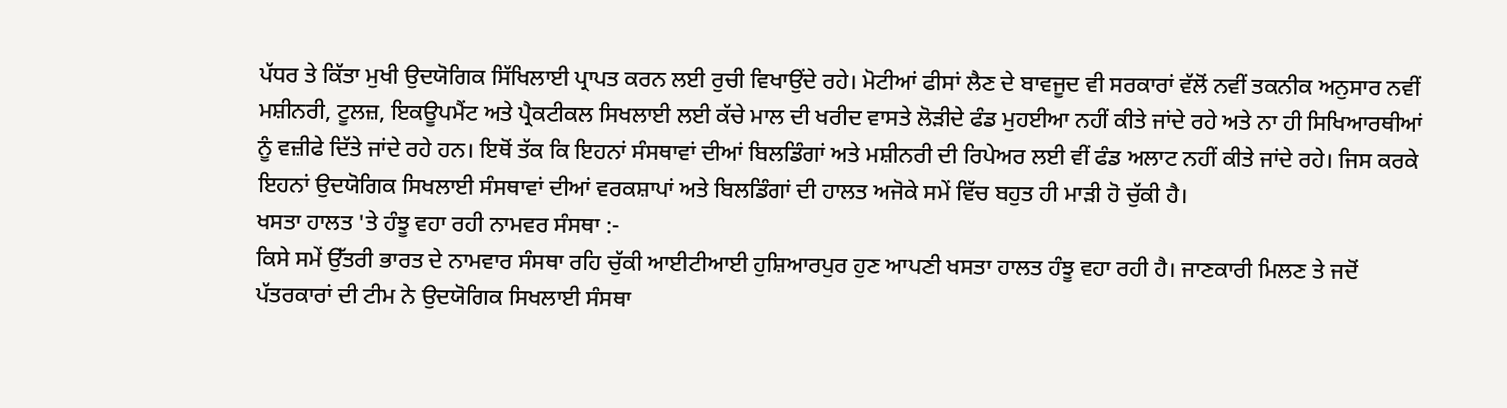ਪੱਧਰ ਤੇ ਕਿੱਤਾ ਮੁਖੀ ਉਦਯੋਗਿਕ ਸਿੱਖਿਲਾਈ ਪ੍ਰਾਪਤ ਕਰਨ ਲਈ ਰੁਚੀ ਵਿਖਾਉਂਦੇ ਰਹੇ। ਮੋਟੀਆਂ ਫੀਸਾਂ ਲੈਣ ਦੇ ਬਾਵਜੂਦ ਵੀ ਸਰਕਾਰਾਂ ਵੱਲੋਂ ਨਵੀਂ ਤਕਨੀਕ ਅਨੁਸਾਰ ਨਵੀਂ ਮਸ਼ੀਨਰੀ, ਟੂਲਜ਼, ਇਕਊਪਮੈਂਟ ਅਤੇ ਪ੍ਰੈਕਟੀਕਲ ਸਿਖਲਾਈ ਲਈ ਕੱਚੇ ਮਾਲ ਦੀ ਖਰੀਦ ਵਾਸਤੇ ਲੋੜੀਦੇ ਫੰਡ ਮੁਹਈਆ ਨਹੀਂ ਕੀਤੇ ਜਾਂਦੇ ਰਹੇ ਅਤੇ ਨਾ ਹੀ ਸਿਖਿਆਰਥੀਆਂ ਨੂੰ ਵਜ਼ੀਫੇ ਦਿੱਤੇ ਜਾਂਦੇ ਰਹੇ ਹਨ। ਇਥੋਂ ਤੱਕ ਕਿ ਇਹਨਾਂ ਸੰਸਥਾਵਾਂ ਦੀਆਂ ਬਿਲਡਿੰਗਾਂ ਅਤੇ ਮਸ਼ੀਨਰੀ ਦੀ ਰਿਪੇਅਰ ਲਈ ਵੀਂ ਫੰਡ ਅਲਾਟ ਨਹੀਂ ਕੀਤੇ ਜਾਂਦੇ ਰਹੇ। ਜਿਸ ਕਰਕੇ ਇਹਨਾਂ ਉਦਯੋਗਿਕ ਸਿਖਲਾਈ ਸੰਸਥਾਵਾਂ ਦੀਆਂ ਵਰਕਸ਼ਾਪਾਂ ਅਤੇ ਬਿਲਡਿੰਗਾਂ ਦੀ ਹਾਲਤ ਅਜੋਕੇ ਸਮੇਂ ਵਿੱਚ ਬਹੁਤ ਹੀ ਮਾੜੀ ਹੋ ਚੁੱਕੀ ਹੈ।
ਖਸਤਾ ਹਾਲਤ 'ਤੇ ਹੰਝੂ ਵਹਾ ਰਹੀ ਨਾਮਵਰ ਸੰਸਥਾ :-
ਕਿਸੇ ਸਮੇਂ ਉੱਤਰੀ ਭਾਰਤ ਦੇ ਨਾਮਵਾਰ ਸੰਸਥਾ ਰਹਿ ਚੁੱਕੀ ਆਈਟੀਆਈ ਹੁਸ਼ਿਆਰਪੁਰ ਹੁਣ ਆਪਣੀ ਖਸਤਾ ਹਾਲਤ ਹੰਝੂ ਵਹਾ ਰਹੀ ਹੈ। ਜਾਣਕਾਰੀ ਮਿਲਣ ਤੇ ਜਦੋਂ ਪੱਤਰਕਾਰਾਂ ਦੀ ਟੀਮ ਨੇ ਉਦਯੋਗਿਕ ਸਿਖਲਾਈ ਸੰਸਥਾ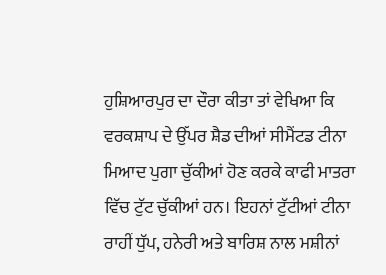ਹੁਸ਼ਿਆਰਪੁਰ ਦਾ ਦੌਰਾ ਕੀਤਾ ਤਾਂ ਵੇਖਿਆ ਕਿ ਵਰਕਸ਼ਾਪ ਦੇ ਉੱਪਰ ਸ਼ੈਡ ਦੀਆਂ ਸੀਮੈਂਟਡ ਟੀਨਾ ਮਿਆਦ ਪੁਗਾ ਚੁੱਕੀਆਂ ਹੋਣ ਕਰਕੇ ਕਾਫੀ ਮਾਤਰਾ ਵਿੱਚ ਟੁੱਟ ਚੁੱਕੀਆਂ ਹਨ। ਇਹਨਾਂ ਟੁੱਟੀਆਂ ਟੀਨਾ ਰਾਹੀਂ ਧੁੱਪ, ਹਨੇਰੀ ਅਤੇ ਬਾਰਿਸ਼ ਨਾਲ ਮਸ਼ੀਨਾਂ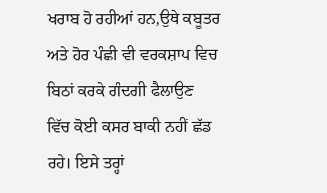ਖਰਾਬ ਹੋ ਰਹੀਆਂ ਹਨ,ਉਥੇ ਕਬੂਤਰ ਅਤੇ ਹੋਰ ਪੰਛੀ ਵੀ ਵਰਕਸ਼ਾਪ ਵਿਚ ਬਿਠਾਂ ਕਰਕੇ ਗੰਦਗੀ ਫੈਲਾਉਣ ਵਿੱਚ ਕੋਈ ਕਸਰ ਬਾਕੀ ਨਹੀਂ ਛੱਡ ਰਹੇ। ਇਸੇ ਤਰ੍ਹਾਂ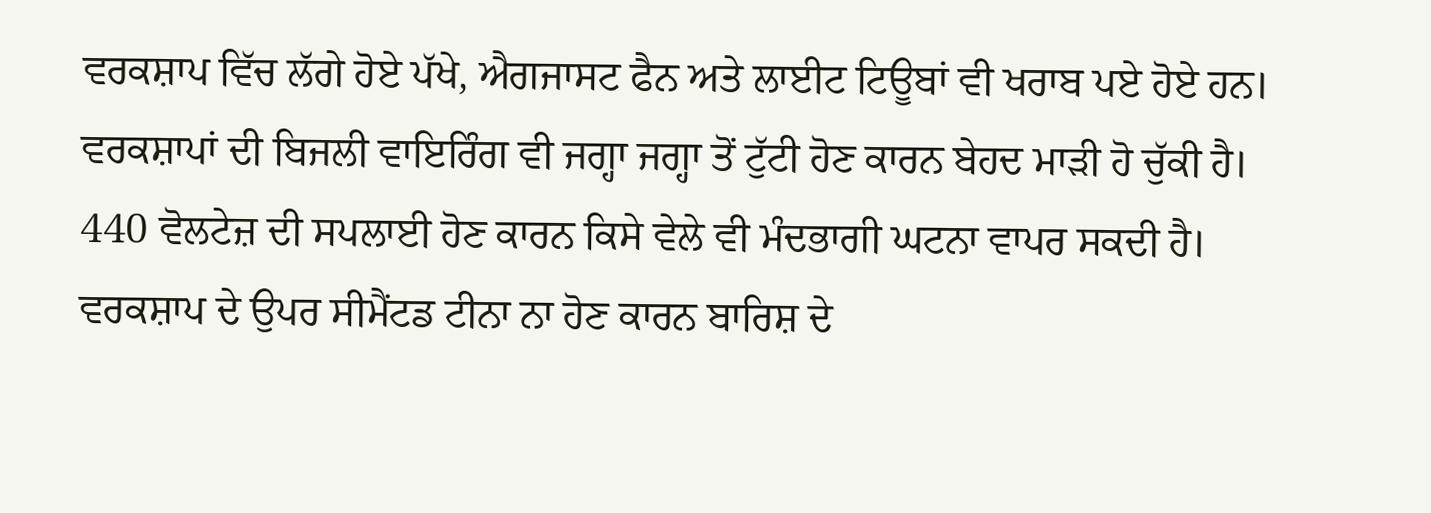ਵਰਕਸ਼ਾਪ ਵਿੱਚ ਲੱਗੇ ਹੋਏ ਪੱਖੇ, ਐਗਜਾਸਟ ਫੈਨ ਅਤੇ ਲਾਈਟ ਟਿਊਬਾਂ ਵੀ ਖਰਾਬ ਪਏ ਹੋਏ ਹਨ। ਵਰਕਸ਼ਾਪਾਂ ਦੀ ਬਿਜਲੀ ਵਾਇਰਿੰਗ ਵੀ ਜਗ੍ਹਾ ਜਗ੍ਹਾ ਤੋਂ ਟੁੱਟੀ ਹੋਣ ਕਾਰਨ ਬੇਹਦ ਮਾੜੀ ਹੋ ਚੁੱਕੀ ਹੈ। 440 ਵੋਲਟੇਜ਼ ਦੀ ਸਪਲਾਈ ਹੋਣ ਕਾਰਨ ਕਿਸੇ ਵੇਲੇ ਵੀ ਮੰਦਭਾਗੀ ਘਟਨਾ ਵਾਪਰ ਸਕਦੀ ਹੈ। ਵਰਕਸ਼ਾਪ ਦੇ ਉਪਰ ਸੀਮੈਂਟਡ ਟੀਨਾ ਨਾ ਹੋਣ ਕਾਰਨ ਬਾਰਿਸ਼ ਦੇ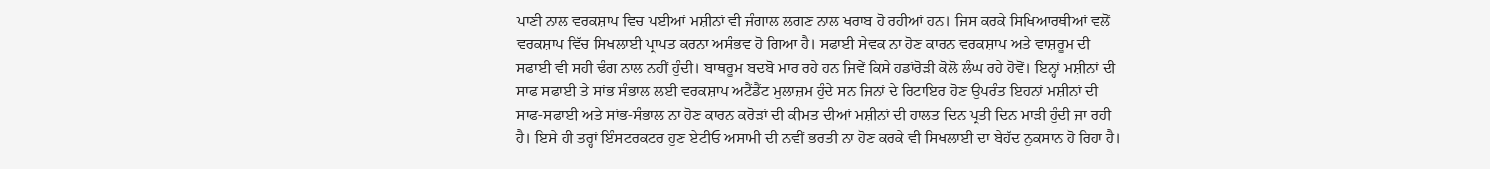ਪਾਣੀ ਨਾਲ ਵਰਕਸ਼ਾਪ ਵਿਚ ਪਈਆਂ ਮਸ਼ੀਨਾਂ ਵੀ ਜੰਗਾਲ ਲਗਣ ਨਾਲ ਖਰਾਬ ਹੋ ਰਹੀਆਂ ਹਨ। ਜਿਸ ਕਰਕੇ ਸਿਖਿਆਰਥੀਆਂ ਵਲੋਂ ਵਰਕਸ਼ਾਪ ਵਿੱਚ ਸਿਖਲਾਈ ਪ੍ਰਾਪਤ ਕਰਨਾ ਅਸੰਭਵ ਹੋ ਗਿਆ ਹੈ। ਸਫਾਈ ਸੇਵਕ ਨਾ ਹੋਣ ਕਾਰਨ ਵਰਕਸ਼ਾਪ ਅਤੇ ਵਾਸ਼ਰੂਮ ਦੀ ਸਫਾਈ ਵੀ ਸਹੀ ਢੰਗ ਨਾਲ ਨਹੀਂ ਹੁੰਦੀ। ਬਾਥਰੂਮ ਬਦਬੋ ਮਾਰ ਰਹੇ ਹਨ ਜਿਵੇਂ ਕਿਸੇ ਹਡਾਂਰੋੜੀ ਕੋਲੋ ਲੰਘ ਰਹੇ ਹੋਵੋਂ। ਇਨ੍ਹਾਂ ਮਸ਼ੀਨਾਂ ਦੀ ਸਾਫ ਸਫਾਈ ਤੇ ਸਾਂਭ ਸੰਭਾਲ ਲਈ ਵਰਕਸ਼ਾਪ ਅਟੈਂਡੈਂਟ ਮੁਲਾਜ਼ਮ ਹੁੰਦੇ ਸਨ ਜਿਨਾਂ ਦੇ ਰਿਟਾਇਰ ਹੋਣ ਉਪਰੰਤ ਇਹਨਾਂ ਮਸ਼ੀਨਾਂ ਦੀ ਸਾਫ-ਸਫਾਈ ਅਤੇ ਸਾਂਭ-ਸੰਭਾਲ ਨਾ ਹੋਣ ਕਾਰਨ ਕਰੋੜਾਂ ਦੀ ਕੀਮਤ ਦੀਆਂ ਮਸ਼ੀਨਾਂ ਦੀ ਹਾਲਤ ਦਿਨ ਪ੍ਰਤੀ ਦਿਨ ਮਾੜੀ ਹੁੰਦੀ ਜਾ ਰਹੀ ਹੈ। ਇਸੇ ਹੀ ਤਰ੍ਹਾਂ ਇੰਸਟਰਕਟਰ ਹੁਣ ਏਟੀਓ ਅਸਾਮੀ ਦੀ ਨਵੀਂ ਭਰਤੀ ਨਾ ਹੋਣ ਕਰਕੇ ਵੀ ਸਿਖਲਾਈ ਦਾ ਬੇਹੱਦ ਨੁਕਸਾਨ ਹੋ ਰਿਹਾ ਹੈ।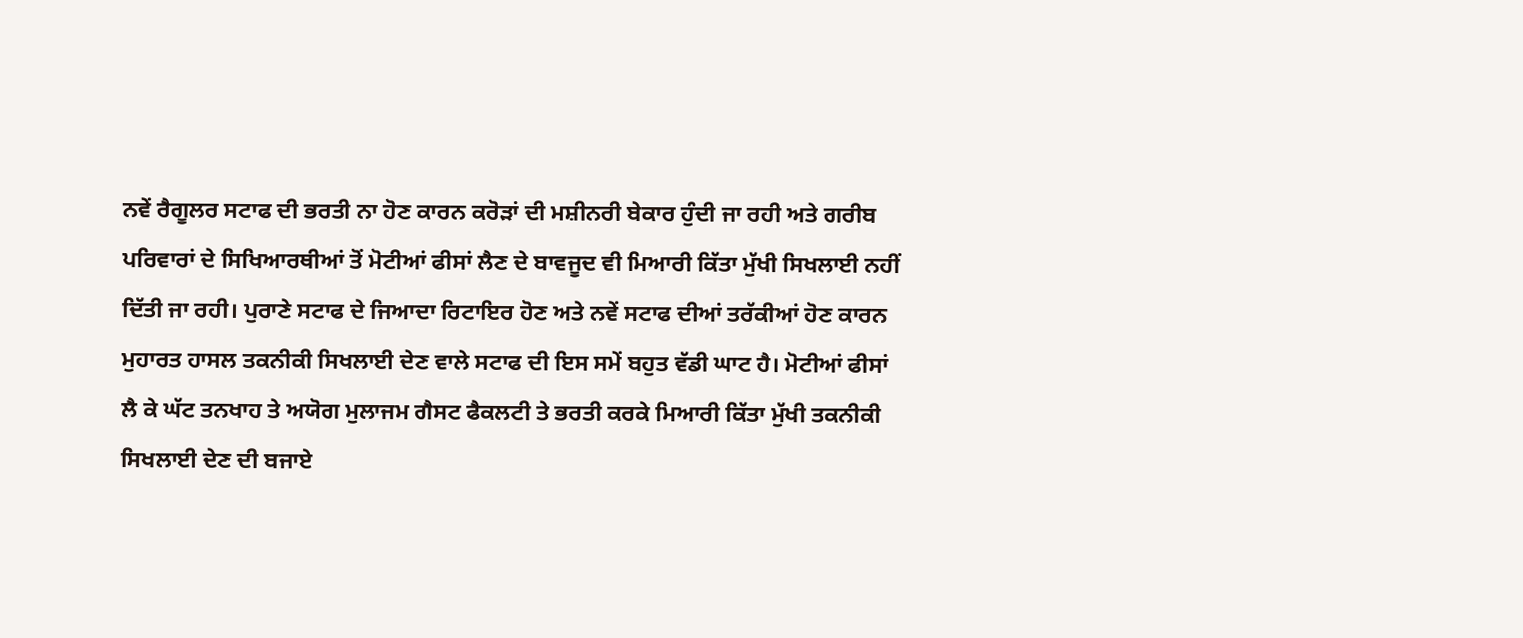ਨਵੇਂ ਰੈਗੂਲਰ ਸਟਾਫ ਦੀ ਭਰਤੀ ਨਾ ਹੋਣ ਕਾਰਨ ਕਰੋੜਾਂ ਦੀ ਮਸ਼ੀਨਰੀ ਬੇਕਾਰ ਹੁੰਦੀ ਜਾ ਰਹੀ ਅਤੇ ਗਰੀਬ ਪਰਿਵਾਰਾਂ ਦੇ ਸਿਖਿਆਰਥੀਆਂ ਤੋਂ ਮੋਟੀਆਂ ਫੀਸਾਂ ਲੈਣ ਦੇ ਬਾਵਜੂਦ ਵੀ ਮਿਆਰੀ ਕਿੱਤਾ ਮੁੱਖੀ ਸਿਖਲਾਈ ਨਹੀਂ ਦਿੱਤੀ ਜਾ ਰਹੀ। ਪੁਰਾਣੇ ਸਟਾਫ ਦੇ ਜਿਆਦਾ ਰਿਟਾਇਰ ਹੋਣ ਅਤੇ ਨਵੇਂ ਸਟਾਫ ਦੀਆਂ ਤਰੱਕੀਆਂ ਹੋਣ ਕਾਰਨ ਮੁਹਾਰਤ ਹਾਸਲ ਤਕਨੀਕੀ ਸਿਖਲਾਈ ਦੇਣ ਵਾਲੇ ਸਟਾਫ ਦੀ ਇਸ ਸਮੇਂ ਬਹੁਤ ਵੱਡੀ ਘਾਟ ਹੈ। ਮੋਟੀਆਂ ਫੀਸਾਂ ਲੈ ਕੇ ਘੱਟ ਤਨਖਾਹ ਤੇ ਅਯੋਗ ਮੁਲਾਜਮ ਗੈਸਟ ਫੈਕਲਟੀ ਤੇ ਭਰਤੀ ਕਰਕੇ ਮਿਆਰੀ ਕਿੱਤਾ ਮੁੱਖੀ ਤਕਨੀਕੀ ਸਿਖਲਾਈ ਦੇਣ ਦੀ ਬਜਾਏ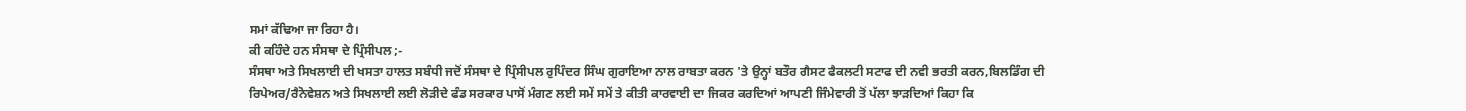ਸਮਾਂ ਕੱਢਿਆ ਜਾ ਰਿਹਾ ਹੈ।
ਕੀ ਕਹਿੰਦੇ ਹਨ ਸੰਸਥਾ ਦੇ ਪ੍ਰਿੰਸੀਪਲ ;-
ਸੰਸਥਾ ਅਤੇ ਸਿਖਲਾਈ ਦੀ ਖਸਤਾ ਹਾਲਤ ਸਬੰਧੀ ਜਦੋਂ ਸੰਸਥਾ ਦੇ ਪ੍ਰਿੰਸੀਪਲ ਰੁਪਿੰਦਰ ਸਿੰਘ ਗੁਰਾਇਆ ਨਾਲ ਰਾਬਤਾ ਕਰਨ 'ਤੇ ਉਨ੍ਹਾਂ ਬਤੌਰ ਗੈਸਟ ਫੈਕਲਟੀ ਸਟਾਫ ਦੀ ਨਵੀ ਭਰਤੀ ਕਰਨ,ਬਿਲਡਿੰਗ ਦੀ ਰਿਪੇਅਰ/ਰੈਨੋਵੇਸ਼ਨ ਅਤੇ ਸਿਖਲਾਈ ਲਈ ਲੋੜੀਦੇ ਫੰਡ ਸਰਕਾਰ ਪਾਸੋਂ ਮੰਗਣ ਲਈ ਸਮੇਂ ਸਮੇਂ ਤੇ ਕੀਤੀ ਕਾਰਵਾਈ ਦਾ ਜਿਕਰ ਕਰਦਿਆਂ ਆਪਣੀ ਜਿੰਮੇਵਾਰੀ ਤੋਂ ਪੱਲਾ ਝਾੜਦਿਆਂ ਕਿਹਾ ਕਿ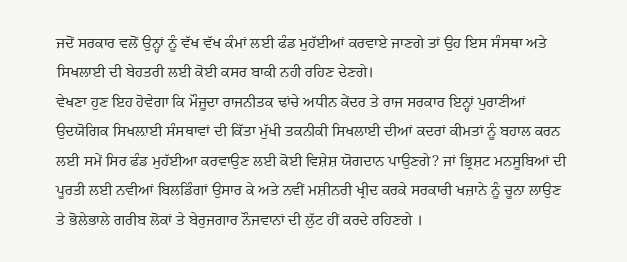ਜਦੋਂ ਸਰਕਾਰ ਵਲੋਂ ਉਨ੍ਹਾਂ ਨੂੰ ਵੱਖ ਵੱਖ ਕੰਮਾਂ ਲਈ ਫੰਡ ਮੁਹੱਈਆਂ ਕਰਵਾਏ ਜਾਣਗੇ ਤਾਂ ਉਹ ਇਸ ਸੰਸਥਾ ਅਤੇ ਸਿਖਲਾਈ ਦੀ ਬੇਹਤਰੀ ਲਈ ਕੋਈ ਕਸਰ ਬਾਕੀ ਨਹੀ ਰਹਿਣ ਦੇਣਗੇ।
ਵੇਖਣਾ ਹੁਣ ਇਹ ਹੋਵੇਗਾ ਕਿ ਮੌਜੂਦਾ ਰਾਜਨੀਤਕ ਢਾਂਚੇ ਅਧੀਨ ਕੇਂਦਰ ਤੇ ਰਾਜ ਸਰਕਾਰ ਇਨ੍ਹਾਂ ਪੁਰਾਣੀਆਂ ਉਦਯੋਗਿਕ ਸਿਖਲ਼ਾਈ ਸੰਸਥਾਵਾਂ ਦੀ ਕਿੱਤਾ ਮੁੱਖੀ ਤਕਨੀਕੀ ਸਿਖਲਾਈ ਦੀਆਂ ਕਦਰਾਂ ਕੀਮਤਾਂ ਨੂੰ ਬਹਾਲ ਕਰਨ ਲਈ ਸਮੇਂ ਸਿਰ ਫੰਡ ਮੁਹੱਈਆ ਕਰਵਾਉਣ ਲਈ ਕੋਈ ਵਿਸ਼ੇਸ਼ ਯੋਗਦਾਨ ਪਾਉਣਗੇ? ਜਾਂ ਭ੍ਰਿਸ਼ਟ ਮਨਸੂਬਿਆਂ ਦੀ ਪੂਰਤੀ ਲਈ ਨਵੀਆਂ ਬਿਲਡਿੰਗਾਂ ਉਸਾਰ ਕੇ ਅਤੇ ਨਵੀਂ ਮਸ਼ੀਨਰੀ ਖ੍ਰੀਦ ਕਰਕੇ ਸਰਕਾਰੀ ਖਜ਼ਾਨੇ ਨੂੰ ਚੂਨਾ ਲਾਉਣ ਤੇ ਭੋਲੇਭਾਲੇ ਗਰੀਬ ਲੋਕਾਂ ਤੇ ਬੇਰੁਜਗਾਰ ਨੌਜਵਾਨਾਂ ਦੀ ਲੁੱਟ ਹੀਂ ਕਰਦੇ ਰਹਿਣਗੇ ।